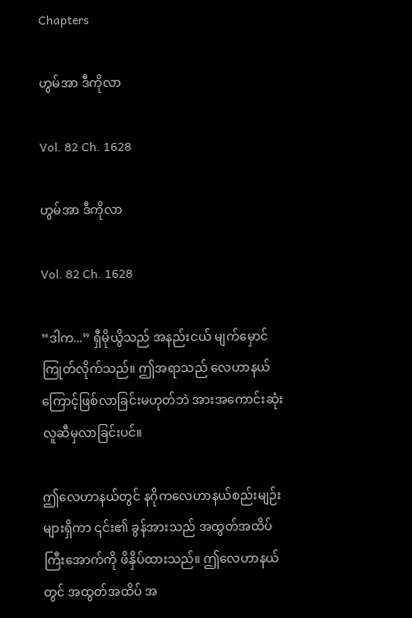Chapters

ဟွမ်အာ ဒီကိုလာ

Vol. 82 Ch. 1628

ဟွမ်အာ ဒီကိုလာ

Vol. 82 Ch. 1628

“ဒါက...” ရှီမိုယွိသည် အနည်းငယ် မျက်မှောင်ကြုတ်လိုက်သည်။ ဤအရာသည် လေဟာနယ်ကြောင့်ဖြစ်လာခြင်းမဟုတ်ဘဲ အားအကောင်းဆုံး လူဆီမှလာခြင်းပင်။

ဤလေဟာနယ်တွင် နဂိုကလေဟာနယ်စည်းမျဉ်းများရှိကာ ၎င်း၏ ခွန်အားသည် အထွတ်အထိပ်ကြီးအောက်ကို ဖိနှိပ်ထားသည်။ ဤလေဟာနယ် တွင် အထွတ်အထိပ် အ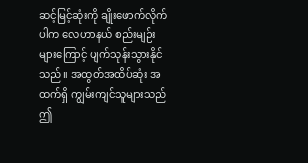ဆင့်မြင့်ဆုံးကို ချိုးဖောက်လိုက်ပါက လေဟာနယ် စည်းမျဉ်းများကြောင့် ပျက်သုန်းသွားနိုင်သည်။ အထွတ်အထိပ်ဆုံး အထက်ရှိ ကျွမ်းကျင်သူများသည် ဤ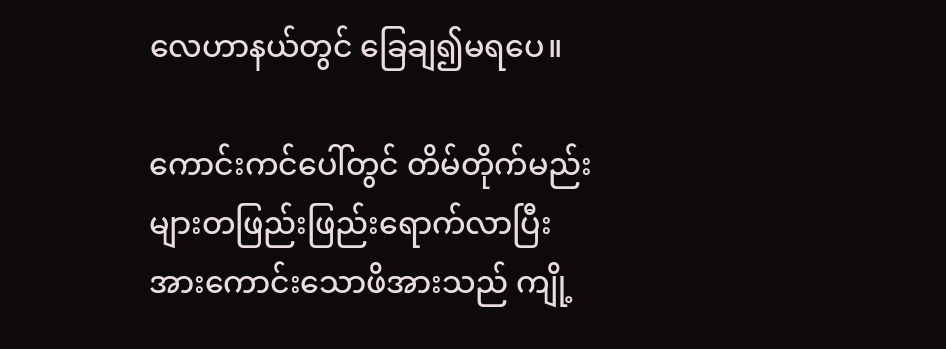လေဟာနယ်တွင် ခြေချ၍မရပေ။

ကောင်းကင်ပေါ်တွင် တိမ်တိုက်မည်းများတဖြည်းဖြည်းရောက်လာပြီး အားကောင်းသောဖိအားသည် ကျို့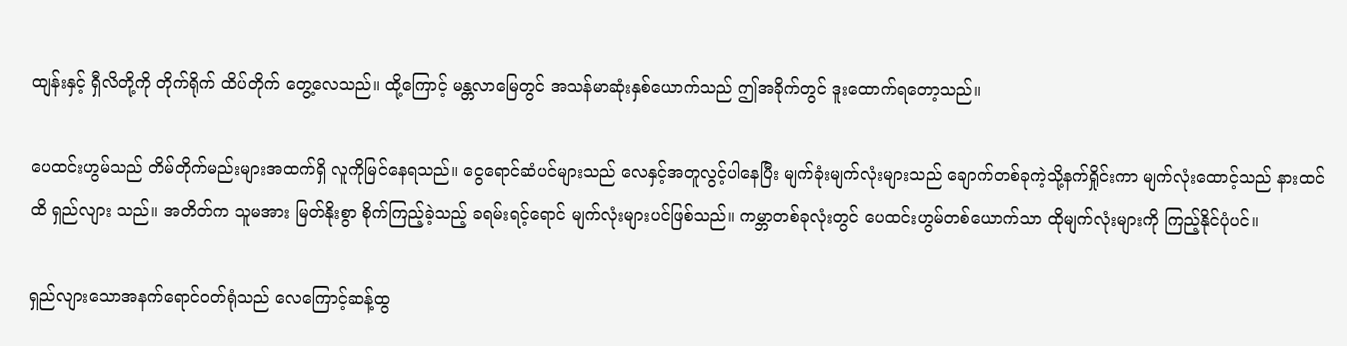ထျန်းနှင့် ရှီလိတို့ကို တိုက်ရိုက် ထိပ်တိုက် တွေ့လေသည်။ ထို့ကြောင့် မန္တလာမြေတွင် အသန်မာဆုံးနှစ်ယောက်သည် ဤအခိုက်တွင် ဒူးထောက်ရတော့သည်။

ပေထင်းဟွမ်သည် တိမ်တိုက်မည်းများအထက်ရှိ လူကိုမြင်နေရသည်။ ငွေရောင်ဆံပင်များသည် လေနှင့်အတူလွင့်ပါနေပြီး မျက်ခုံးမျက်လုံးများသည် ချောက်တစ်ခုကဲ့သို့နက်ရှိုင်းကာ မျက်လုံးထောင့်သည် နားထင်ထိ ရှည်လျား သည်။ အတိတ်က သူမအား မြတ်နိုးစွာ စိုက်ကြည့်ခဲ့သည့် ခရမ်းရင့်ရောင် မျက်လုံးများပင်ဖြစ်သည်။ ကမ္ဘာတစ်ခုလုံးတွင် ပေထင်းဟွမ်တစ်ယောက်သာ ထိုမျက်လုံးများကို ကြည့်နိုင်ပုံပင်။

ရှည်လျားသောအနက်ရောင်ဝတ်ရုံသည် လေကြောင့်ဆန့်ထွ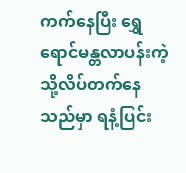ကက်နေပြီး ရွှေရောင်မန္တလာပန်းကဲ့သို့လိပ်တက်နေသည်မှာ ရနံ့ပြင်း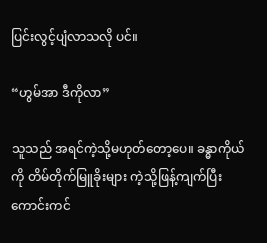ပြင်းလွင့်ပျံလာသလို ပင်။

“ဟွမ်အာ ဒီကိုလာ”

သူသည် အရင်ကဲ့သို့မဟုတ်တော့ပေ။ ခန္ဓာကိုယ်ကို တိမ်တိုက်မြူခိုးများ ကဲ့သို့ဖြန့်ကျက်ပြီး ကောင်းကင်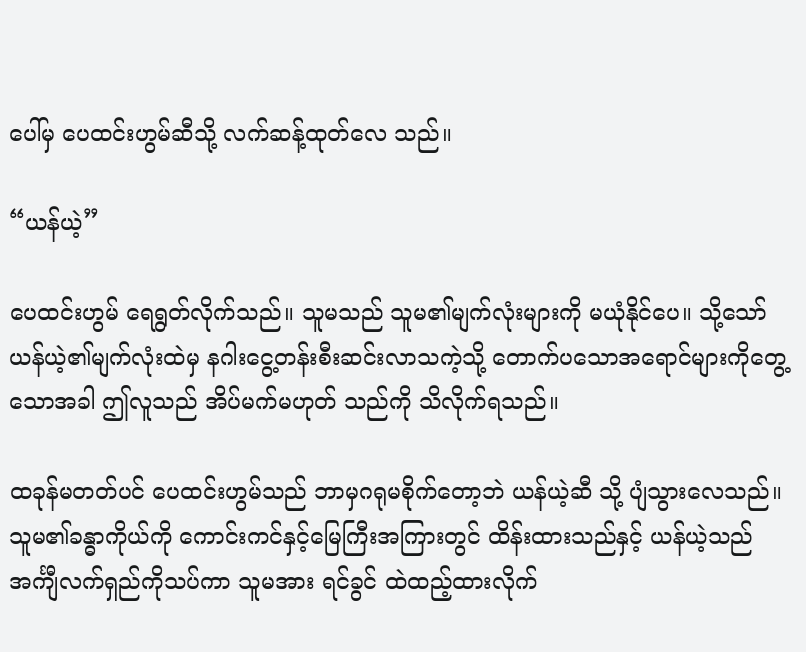ပေါ်မှ ပေထင်းဟွမ်ဆီသို့ လက်ဆန့်ထုတ်လေ သည်။

“ယန်ယဲ့”

ပေထင်းဟွမ် ရေရွတ်လိုက်သည်။ သူမသည် သူမ၏မျက်လုံးများကို မယုံနိုင်ပေ။ သို့သော် ယန်ယဲ့၏မျက်လုံးထဲမှ နဂါးငွေ့တန်းစီးဆင်းလာသကဲ့သို့ တောက်ပသောအရောင်များကိုတွေ့သောအခါ ဤလူသည် အိပ်မက်မဟုတ် သည်ကို သိလိုက်ရသည်။

ထခုန်မတတ်ပင် ပေထင်းဟွမ်သည် ဘာမှဂရုမစိုက်တော့ဘဲ ယန်ယဲ့ဆီ သို့ ပျံသွားလေသည်။ သူမ၏ခန္ဓာကိုယ်ကို ကောင်းကင်နှင့်မြေကြီးအကြားတွင် ထိန်းထားသည်နှင့် ယန်ယဲ့သည် အင်္ကျီလက်ရှည်ကိုသပ်ကာ သူမအား ရင်ခွင် ထဲထည့်ထားလိုက်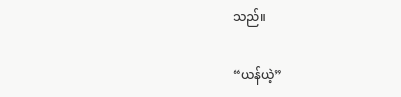သည်။

“ယန်ယဲ့”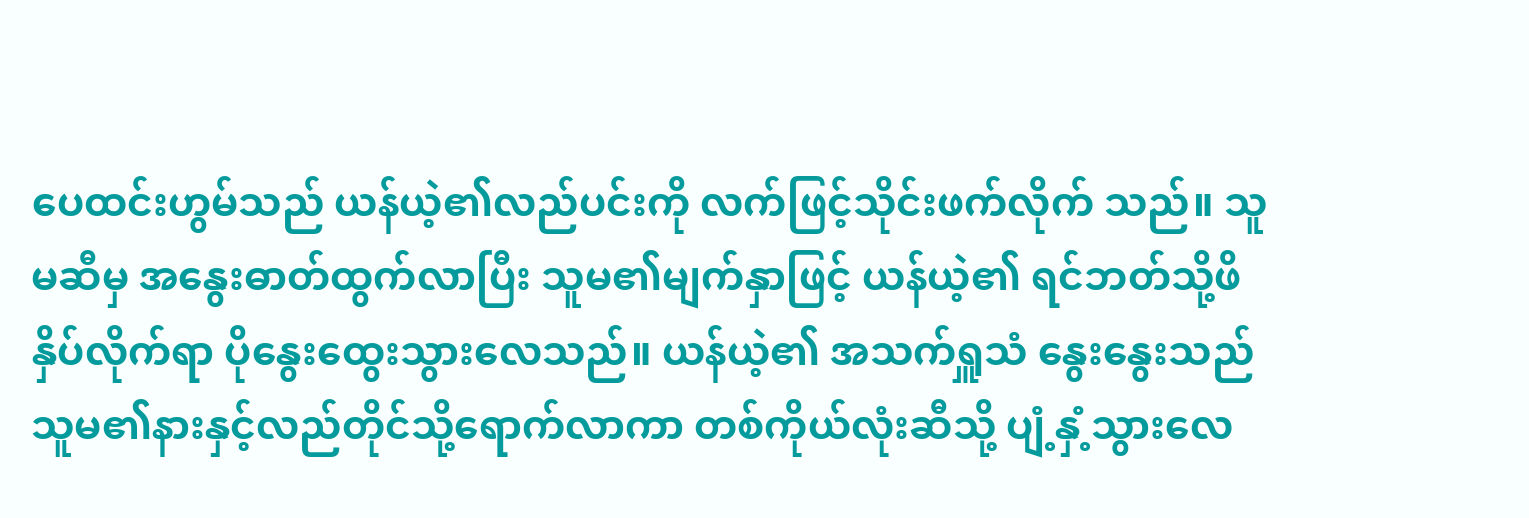ပေထင်းဟွမ်သည် ယန်ယဲ့၏လည်ပင်းကို လက်ဖြင့်သိုင်းဖက်လိုက် သည်။ သူမဆီမှ အနွေးဓာတ်ထွက်လာပြီး သူမ၏မျက်နှာဖြင့် ယန်ယဲ့၏ ရင်ဘတ်သို့ဖိနှိပ်လိုက်ရာ ပိုနွေးထွေးသွားလေသည်။ ယန်ယဲ့၏ အသက်ရှူသံ နွေးနွေးသည် သူမ၏နားနှင့်လည်တိုင်သို့ရောက်လာကာ တစ်ကိုယ်လုံးဆီသို့ ပျံ့နှံ့သွားလေ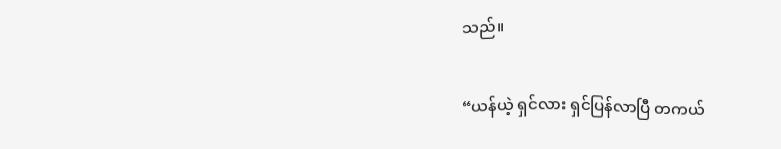သည်။

“ယန်ယဲ့ ရှင်လား ရှင်ပြန်လာပြီ တကယ်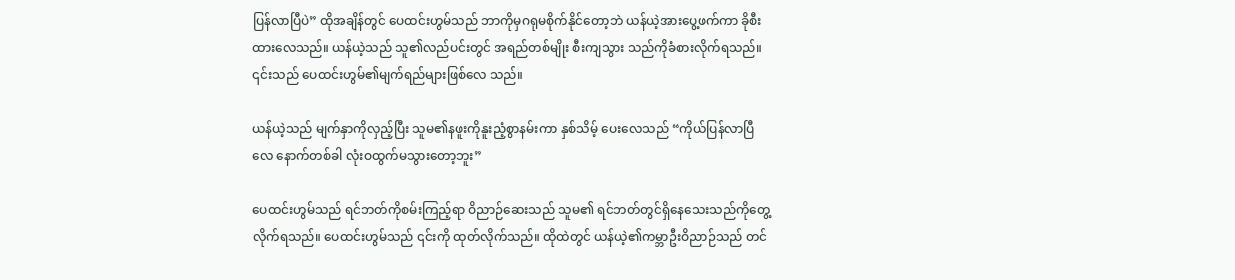ပြန်လာပြီပဲ” ထိုအချိန်တွင် ပေထင်းဟွမ်သည် ဘာကိုမှဂရုမစိုက်နိုင်တော့ဘဲ ယန်ယဲ့အားပွေ့ဖက်ကာ ခိုစီး ထားလေသည်။ ယန်ယဲ့သည် သူ၏လည်ပင်းတွင် အရည်တစ်မျိုး စီးကျသွား သည်ကိုခံစားလိုက်ရသည်။ ၎င်းသည် ပေထင်းဟွမ်၏မျက်ရည်များဖြစ်လေ သည်။

ယန်ယဲ့သည် မျက်နှာကိုလှည့်ပြီး သူမ၏နဖူးကိုနူးညံ့စွာနမ်းကာ နှစ်သိမ့် ပေးလေသည် “ကိုယ်ပြန်လာပြီလေ နောက်တစ်ခါ လုံးဝထွက်မသွားတော့ဘူး”

ပေထင်းဟွမ်သည် ရင်ဘတ်ကိုစမ်းကြည့်ရာ ဝိညာဉ်ဆေးသည် သူမ၏ ရင်ဘတ်တွင်ရှိနေသေးသည်ကိုတွေ့လိုက်ရသည်။ ပေထင်းဟွမ်သည် ၎င်းကို ထုတ်လိုက်သည်။ ထိုထဲတွင် ယန်ယဲ့၏ကမ္ဘာဦးဝိညာဉ်သည် တင်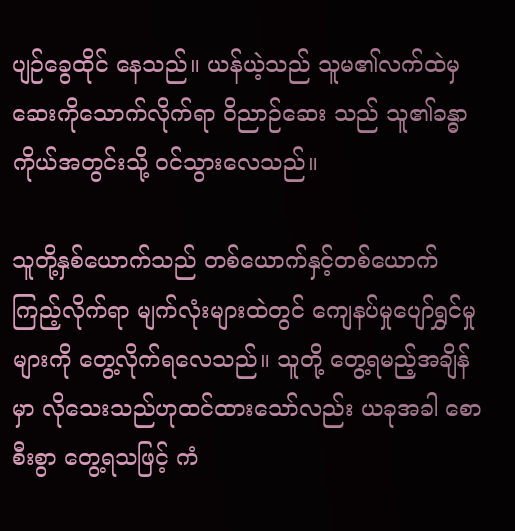ပျဉ်ခွေထိုင် နေသည်။ ယန်ယဲ့သည် သူမ၏လက်ထဲမှဆေးကိုသောက်လိုက်ရာ ဝိညာဉ်ဆေး သည် သူ၏ခန္ဓာကိုယ်အတွင်းသို့ ဝင်သွားလေသည်။

သူတို့နှစ်ယောက်သည် တစ်ယောက်နှင့်တစ်ယောက်ကြည့်လိုက်ရာ မျက်လုံးများထဲတွင် ကျေနပ်မှုပျော်ရွှင်မှုများကို တွေ့လိုက်ရလေသည်။ သူတို့ တွေ့ရမည့်အချိန်မှာ လိုသေးသည်ဟုထင်ထားသော်လည်း ယခုအခါ စောစီးစွာ တွေ့ရသဖြင့် ကံ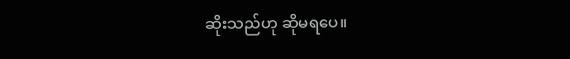ဆိုးသည်ဟု ဆိုမရပေ။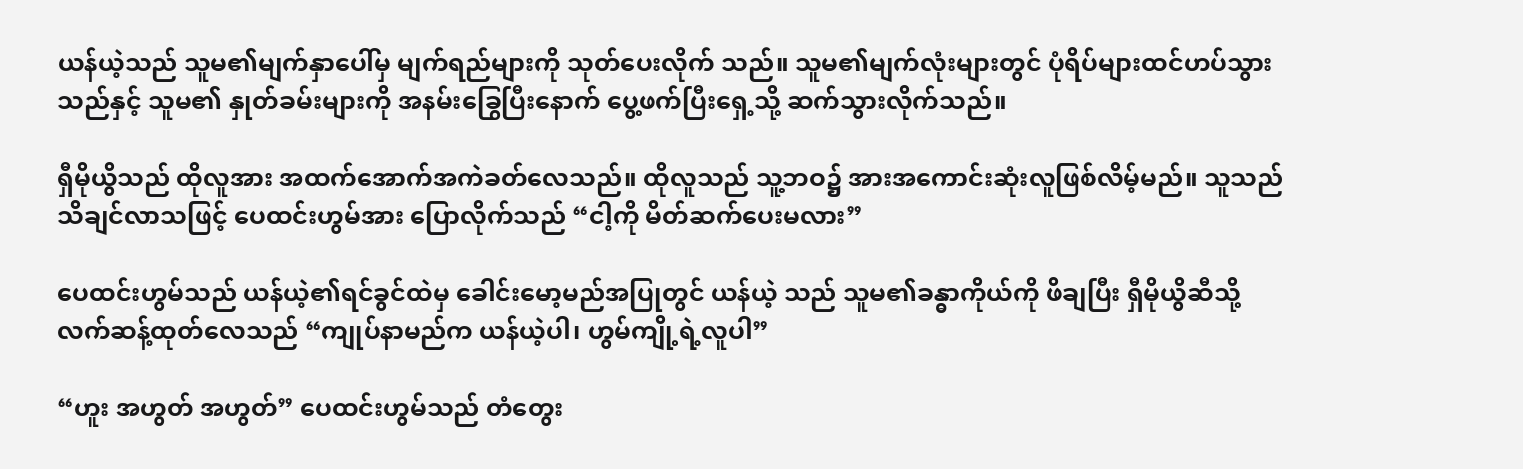ယန်ယဲ့သည် သူမ၏မျက်နှာပေါ်မှ မျက်ရည်များကို သုတ်ပေးလိုက် သည်။ သူမ၏မျက်လုံးများတွင် ပုံရိပ်များထင်ဟပ်သွားသည်နှင့် သူမ၏ နှုတ်ခမ်းများကို အနမ်းခြွေပြီးနောက် ပွေ့ဖက်ပြီးရှေ့သို့ ဆက်သွားလိုက်သည်။

ရှီမိုယွိသည် ထိုလူအား အထက်အောက်အကဲခတ်လေသည်။ ထိုလူသည် သူ့ဘဝ၌ အားအကောင်းဆုံးလူဖြစ်လိမ့်မည်။ သူသည် သိချင်လာသဖြင့် ပေထင်းဟွမ်အား ပြောလိုက်သည် “ငါ့ကို မိတ်ဆက်ပေးမလား”

ပေထင်းဟွမ်သည် ယန်ယဲ့၏ရင်ခွင်ထဲမှ ခေါင်းမော့မည်အပြုတွင် ယန်ယဲ့ သည် သူမ၏ခန္ဓာကိုယ်ကို ဖိချပြီး ရှီမိုယွိဆီသို့ လက်ဆန့်ထုတ်လေသည် “ကျုပ်နာမည်က ယန်ယဲ့ပါ၊ ဟွမ်ကျို့ရဲ့လူပါ”

“ဟူး အဟွတ် အဟွတ်” ပေထင်းဟွမ်သည် တံတွေး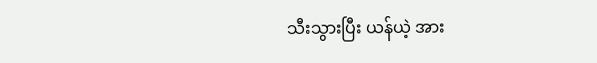သီးသွားပြီး ယန်ယဲ့ အား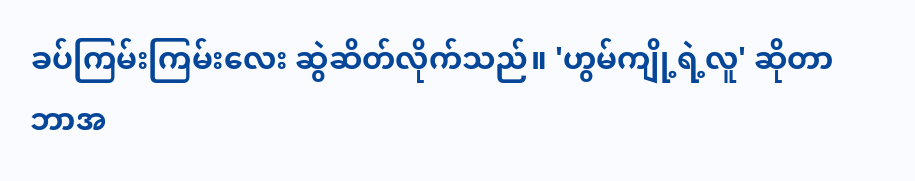ခပ်ကြမ်းကြမ်းလေး ဆွဲဆိတ်လိုက်သည်။ 'ဟွမ်ကျို့ရဲ့လူ' ဆိုတာ ဘာအ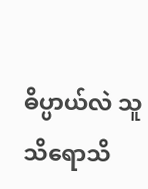ဓိပ္ပာယ်လဲ သူသိရောသိ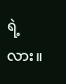ရဲ့လား။